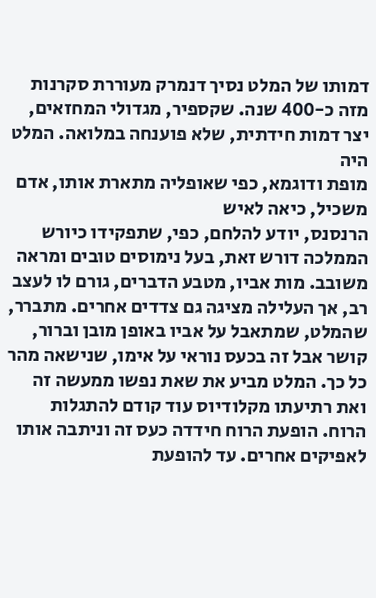דמותו של המלט נסיך דנמרק מעוררת סקרנות מזה כ-400 שנה. שקספיר, מגדולי המחזאים, יצר דמות חידתית, שלא פוענחה במלואה. המלט היה
מופת ודוגמא, כפי שאופליה מתארת אותו, אדם משכיל, כיאה לאיש
הרנסנס, יודע להלחם, כפי, שתפקידו כיורש הממלכה דורש זאת, בעל נימוסים טובים ומראה משובב. מות אביו, מטבע הדברים, גורם לו לעצב רב, אך העלילה מציגה גם צדדים אחרים. מתברר, שהמלט, שמתאבל על אביו באופן מובן וברור, קושר אבל זה בכעס נוראי על אימו, שנישאה מהר כל כך. המלט מביע את שאת נפשו ממעשה זה ואת רתיעתו מקלודיוס עוד קודם להתגלות הרוח. הופעת הרוח חידדה כעס זה וניתבה אותו לאפיקים אחרים. עד להופעת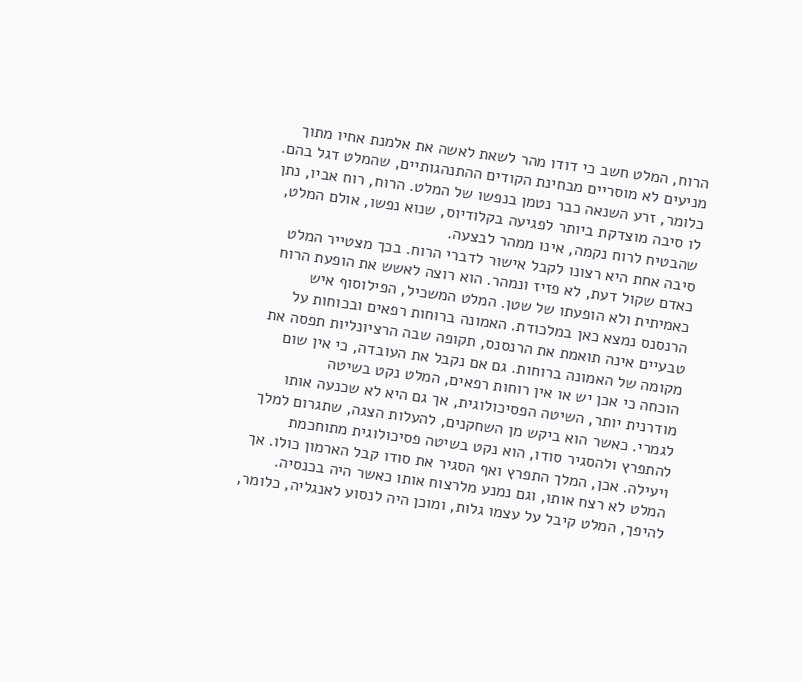הרוח, המלט חשב כי דודו מהר לשאת לאשה את אלמנת אחיו מתוך מניעים לא מוסריים מבחינת הקודים ההתנהגותיים, שהמלט דגל בהם. כלומר, זרע השנאה כבר נטמן בנפשו של המלט. הרוח, רוח אביו, נתן לו סיבה מוצדקת ביותר לפגיעה בקלודיוס, שנוא נפשו, אולם המלט, שהבטיח לרוח נקמה, אינו ממהר לבצעה.
סיבה אחת היא רצונו לקבל אישור לדברי הרוח. בכך מצטייר המלט כאדם שקול דעת, לא פזיז ונמהר. הוא רוצה לאשש את הופעת הרוח כאמיתית ולא הופעתו של שטן. המלט המשכיל, הפילוסוף איש הרנסנס נמצא כאן במלכודת. האמונה ברוחות רפאים ובכוחות על טבעיים אינה תואמת את הרנסנס, תקופה שבה הרציונליות תפסה את מקומה של האמונה ברוחות. גם אם נקבל את העובדה, כי אין שום הוכחה כי אכן יש או אין רוחות רפאים, המלט נקט בשיטה
מודרנית יותר, השיטה הפסיכולוגית, אך גם היא לא שכנעה אותו לגמרי. כאשר הוא ביקש מן השחקנים, להעלות הצגה, שתגרום למלך להתפרץ ולהסגיר סודו, הוא נקט בשיטה פסיכולוגית מתוחכמת ויעילה. אכן, המלך התפרץ ואף הסגיר את סודו קבל הארמון כולו. אך המלט לא רצח אותו, וגם נמנע מלרצוח אותו כאשר היה בכנסיה. להיפך, המלט קיבל על עצמו גלות, ומוכן היה לנסוע לאנגליה, כלומר,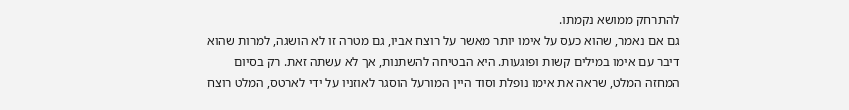להתרחק ממושא נקמתו.
גם אם נאמר, שהוא כעס על אימו יותר מאשר על רוצח אביו, גם מטרה זו לא הושגה, למרות שהוא דיבר עם אימו במילים קשות ופוגעות. היא הבטיחה להשתנות, אך לא עשתה זאת. רק בסיום המחזה המלט, שראה את אימו נופלת וסוד היין המורעל הוסגר לאוזניו על ידי לארטס, המלט רוצח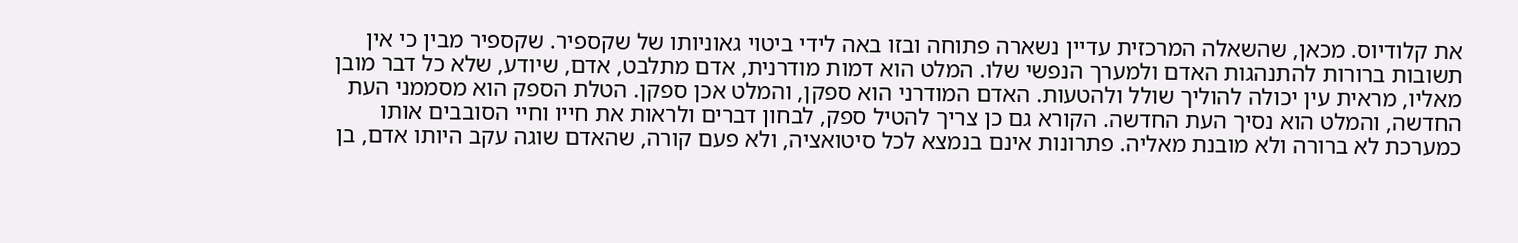את קלודיוס. מכאן, שהשאלה המרכזית עדיין נשארה פתוחה ובזו באה לידי ביטוי גאוניותו של שקספיר. שקספיר מבין כי אין תשובות ברורות להתנהגות האדם ולמערך הנפשי שלו. המלט הוא דמות מודרנית, אדם מתלבט, אדם, שיודע, שלא כל דבר מובן מאליו, מראית עין יכולה להוליך שולל ולהטעות. האדם המודרני הוא ספקן, והמלט אכן ספקן. הטלת הספק הוא מסממני העת החדשה, והמלט הוא נסיך העת החדשה. הקורא גם כן צריך להטיל ספק, לבחון דברים ולראות את חייו וחיי הסובבים אותו כמערכת לא ברורה ולא מובנת מאליה. פתרונות אינם בנמצא לכל סיטואציה, ולא פעם קורה, שהאדם שוגה עקב היותו אדם, בן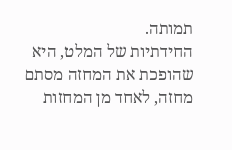תמותה.
החידתיות של המלט, היא שהופכת את המחזה מסתם מחזה, לאחד מן המחזות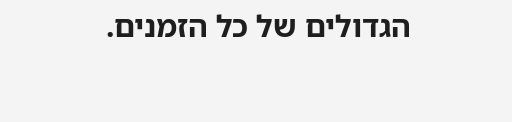הגדולים של כל הזמנים.